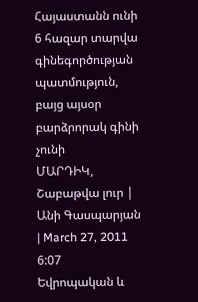Հայաստանն ունի 6 հազար տարվա գինեգործության պատմություն, բայց այսօր բարձրորակ գինի չունի
ՄԱՐԴԻԿ, Շաբաթվա լուր | Անի Գասպարյան | March 27, 2011 6:07
Եվրոպական և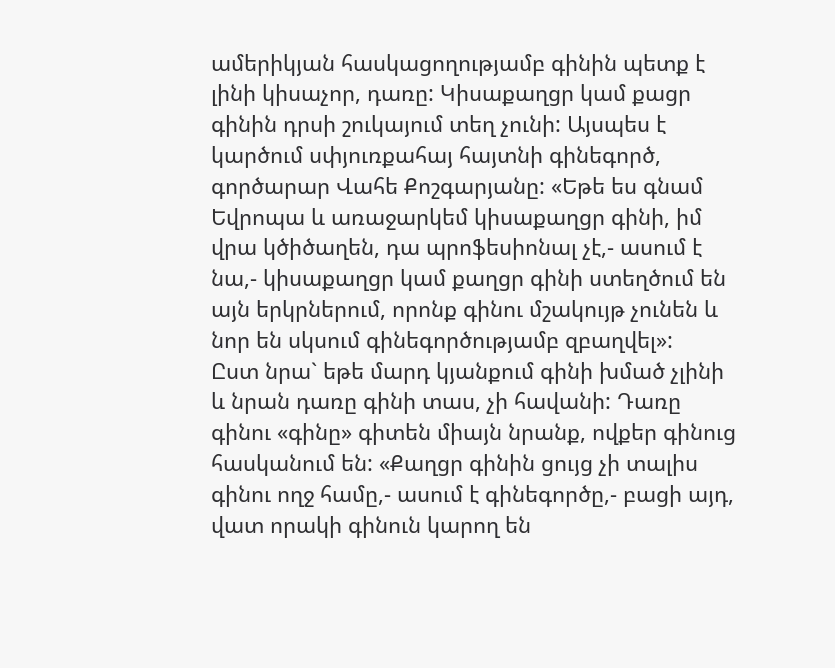ամերիկյան հասկացողությամբ գինին պետք է լինի կիսաչոր, դառը: Կիսաքաղցր կամ քացր գինին դրսի շուկայում տեղ չունի: Այսպես է կարծում սփյուռքահայ հայտնի գինեգործ, գործարար Վահե Քոշգարյանը: «Եթե ես գնամ Եվրոպա և առաջարկեմ կիսաքաղցր գինի, իմ վրա կծիծաղեն, դա պրոֆեսիոնալ չէ,- ասում է նա,- կիսաքաղցր կամ քաղցր գինի ստեղծում են այն երկրներում, որոնք գինու մշակույթ չունեն և նոր են սկսում գինեգործությամբ զբաղվել»:
Ըստ նրա` եթե մարդ կյանքում գինի խմած չլինի և նրան դառը գինի տաս, չի հավանի: Դառը գինու «գինը» գիտեն միայն նրանք, ովքեր գինուց հասկանում են: «Քաղցր գինին ցույց չի տալիս գինու ողջ համը,- ասում է գինեգործը,- բացի այդ, վատ որակի գինուն կարող են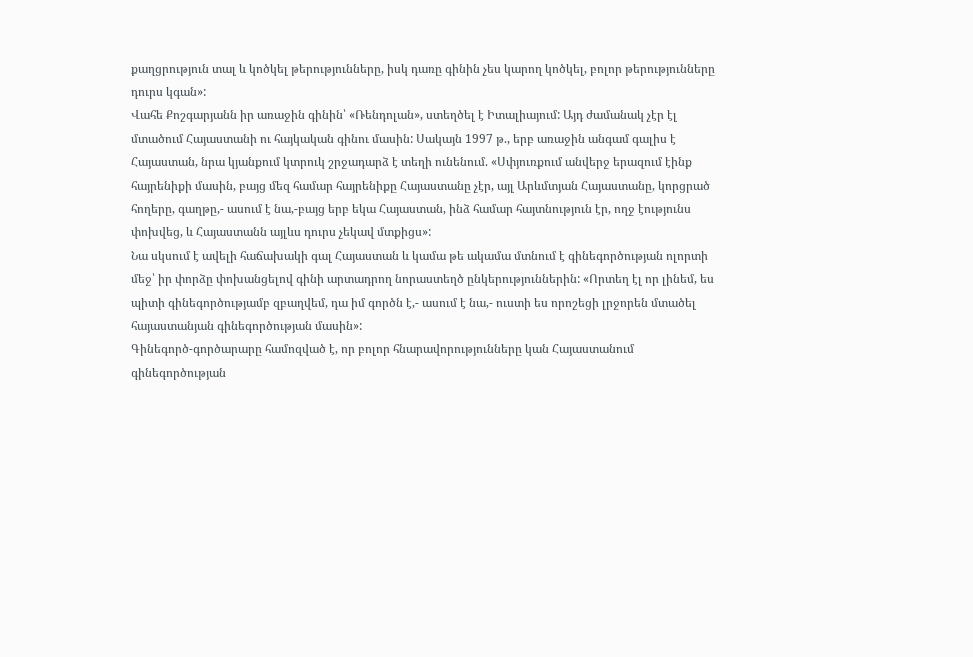քաղցրություն տալ և կոծկել թերությունները, իսկ դառը գինին չես կարող կոծկել, բոլոր թերությունները դուրս կգան»:
Վահե Քոշգարյանն իր առաջին գինին՝ «Ռենդոլան», ստեղծել է Իտալիայում: Այդ ժամանակ չէր էլ մտածում Հայաստանի ու հայկական գինու մասին: Սակայն 1997 թ., երբ առաջին անգամ գալիս է Հայաստան, նրա կյանքում կտրուկ շրջադարձ է տեղի ունենում. «Սփյուռքում անվերջ երազում էինք հայրենիքի մասին, բայց մեզ համար հայրենիքը Հայաստանը չէր, այլ Արևմտյան Հայաստանը, կորցրած հողերը, գաղթը,- ասում է նա,-բայց երբ եկա Հայաստան, ինձ համար հայտնություն էր, ողջ էությունս փոխվեց, և Հայաստանն այլևս դուրս չեկավ մտքիցս»:
Նա սկսում է ավելի հաճախակի գալ Հայաստան և կամա թե ակամա մտնում է գինեգործության ոլորտի մեջ՝ իր փորձը փոխանցելով գինի արտադրող նորաստեղծ ընկերություններին: «Որտեղ էլ որ լինեմ, ես պիտի գինեգործությամբ զբաղվեմ, դա իմ գործն է,- ասում է նա,- ուստի ես որոշեցի լրջորեն մտածել հայաստանյան գինեգործության մասին»:
Գինեգործ-գործարարը համոզված է, որ բոլոր հնարավորությունները կան Հայաստանում գինեգործության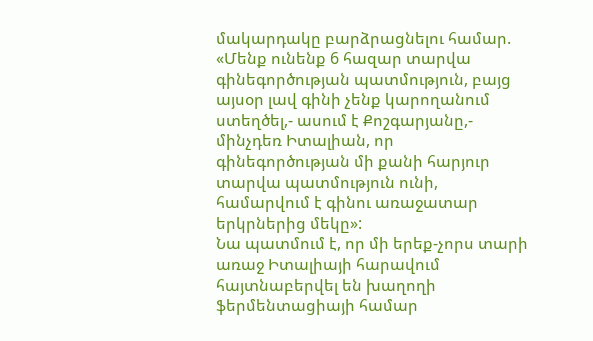մակարդակը բարձրացնելու համար. «Մենք ունենք 6 հազար տարվա գինեգործության պատմություն, բայց այսօր լավ գինի չենք կարողանում ստեղծել,- ասում է Քոշգարյանը,- մինչդեռ Իտալիան, որ գինեգործության մի քանի հարյուր տարվա պատմություն ունի, համարվում է գինու առաջատար երկրներից մեկը»:
Նա պատմում է, որ մի երեք-չորս տարի առաջ Իտալիայի հարավում հայտնաբերվել են խաղողի ֆերմենտացիայի համար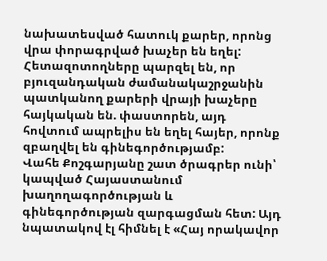նախատեսված հատուկ քարեր, որոնց վրա փորագրված խաչեր են եղել: Հետազոտողները պարզել են, որ բյուզանդական ժամանակաշրջանին պատկանող քարերի վրայի խաչերը հայկական են. փաստորեն, այդ հովտում ապրելիս են եղել հայեր, որոնք զբաղվել են գինեգործությամբ:
Վահե Քոշգարյանը շատ ծրագրեր ունի՝ կապված Հայաստանում խաղողագործության և գինեգործության զարգացման հետ: Այդ նպատակով էլ հիմնել է «Հայ որակավոր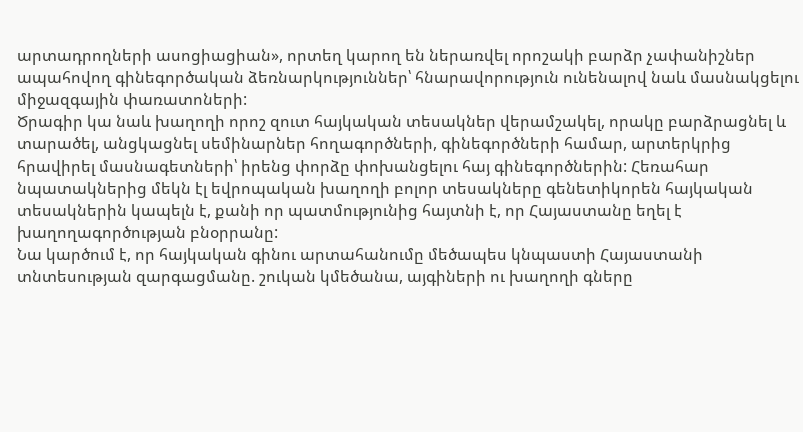արտադրողների ասոցիացիան», որտեղ կարող են ներառվել որոշակի բարձր չափանիշներ ապահովող գինեգործական ձեռնարկություններ՝ հնարավորություն ունենալով նաև մասնակցելու միջազգային փառատոների:
Ծրագիր կա նաև խաղողի որոշ զուտ հայկական տեսակներ վերամշակել, որակը բարձրացնել և տարածել, անցկացնել սեմինարներ հողագործների, գինեգործների համար, արտերկրից հրավիրել մասնագետների՝ իրենց փորձը փոխանցելու հայ գինեգործներին: Հեռահար նպատակներից մեկն էլ եվրոպական խաղողի բոլոր տեսակները գենետիկորեն հայկական տեսակներին կապելն է, քանի որ պատմությունից հայտնի է, որ Հայաստանը եղել է խաղողագործության բնօրրանը:
Նա կարծում է, որ հայկական գինու արտահանումը մեծապես կնպաստի Հայաստանի տնտեսության զարգացմանը. շուկան կմեծանա, այգիների ու խաղողի գները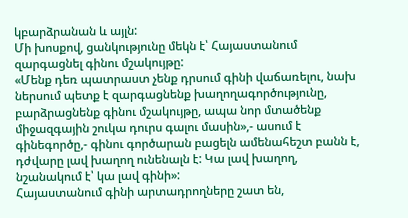կբարձրանան և այլն:
Մի խոսքով, ցանկությունը մեկն է՝ Հայաստանում զարգացնել գինու մշակույթը:
«Մենք դեռ պատրաստ չենք դրսում գինի վաճառելու, նախ ներսում պետք է զարգացնենք խաղողագործությունը, բարձրացնենք գինու մշակույթը, ապա նոր մտածենք միջազգային շուկա դուրս գալու մասին»,- ասում է գինեգործը,- գինու գործարան բացելն ամենահեշտ բանն է, դժվարը լավ խաղող ունենալն է: Կա լավ խաղող, նշանակում է՝ կա լավ գինի»:
Հայաստանում գինի արտադրողները շատ են,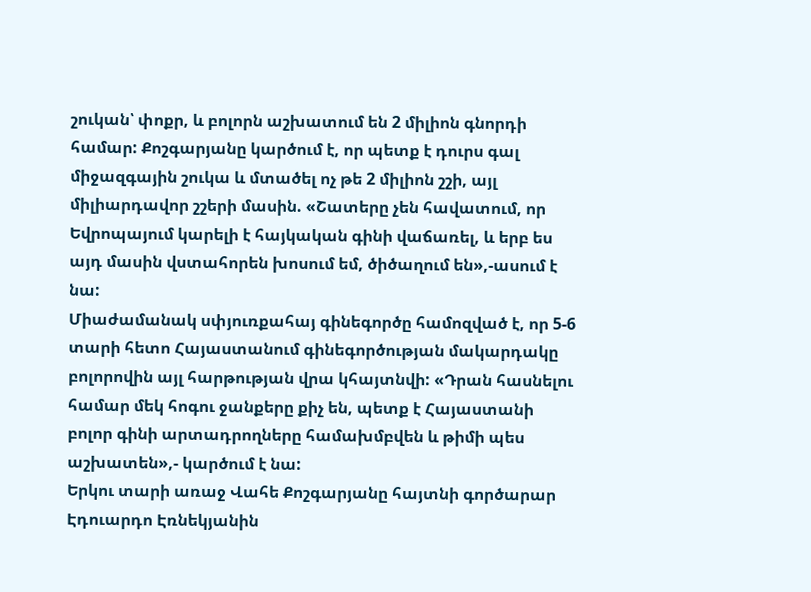շուկան՝ փոքր, և բոլորն աշխատում են 2 միլիոն գնորդի համար: Քոշգարյանը կարծում է, որ պետք է դուրս գալ միջազգային շուկա և մտածել ոչ թե 2 միլիոն շշի, այլ միլիարդավոր շշերի մասին. «Շատերը չեն հավատում, որ Եվրոպայում կարելի է հայկական գինի վաճառել, և երբ ես այդ մասին վստահորեն խոսում եմ, ծիծաղում են»,-ասում է նա:
Միաժամանակ սփյուռքահայ գինեգործը համոզված է, որ 5-6 տարի հետո Հայաստանում գինեգործության մակարդակը բոլորովին այլ հարթության վրա կհայտնվի: «Դրան հասնելու համար մեկ հոգու ջանքերը քիչ են, պետք է Հայաստանի բոլոր գինի արտադրողները համախմբվեն և թիմի պես աշխատեն»,- կարծում է նա:
Երկու տարի առաջ Վահե Քոշգարյանը հայտնի գործարար Էդուարդո Էռնեկյանին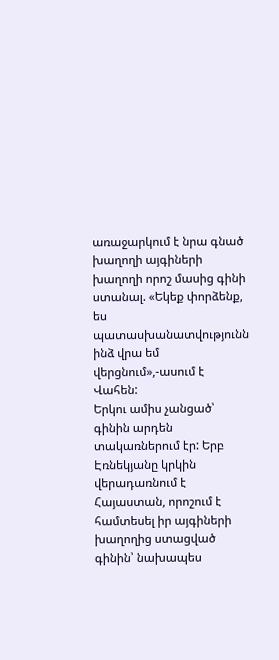առաջարկում է նրա գնած խաղողի այգիների խաղողի որոշ մասից գինի ստանալ. «Եկեք փորձենք, ես պատասխանատվությունն ինձ վրա եմ վերցնում»,-ասում է Վահեն:
Երկու ամիս չանցած՝ գինին արդեն տակառներում էր: Երբ Էռնեկյանը կրկին վերադառնում է Հայաստան, որոշում է համտեսել իր այգիների խաղողից ստացված գինին՝ նախապես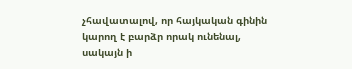չհավատալով, որ հայկական գինին կարող է բարձր որակ ունենալ, սակայն ի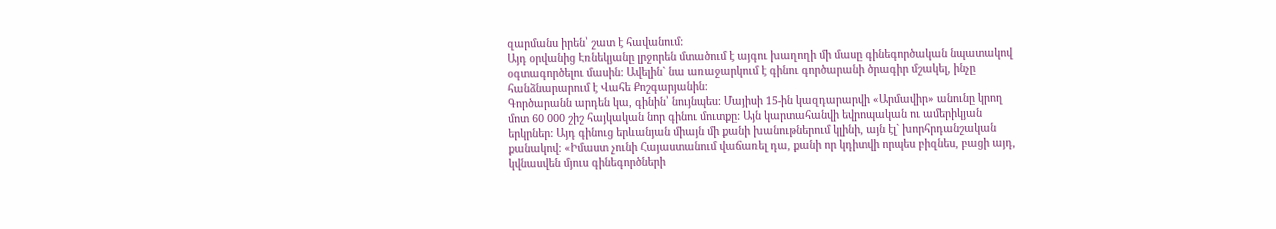զարմանս իրեն՝ շատ է հավանում:
Այդ օրվանից Էռնեկյանը լրջորեն մտածում է այգու խաղողի մի մասը գինեգործական նպատակով օգտագործելու մասին: Ավելին` նա առաջարկում է գինու գործարանի ծրագիր մշակել, ինչը հանձնարարում է Վահե Քոշգարյանին:
Գործարանն արդեն կա, գինին՝ նույնպես: Մայիսի 15-ին կազդարարվի «Արմավիր» անունը կրող մոտ 60 000 շիշ հայկական նոր գինու մուտքը: Այն կարտահանվի եվրոպական ու ամերիկյան երկրներ: Այդ գինուց երևանյան միայն մի քանի խանութներում կլինի, այն էլ` խորհրդանշական քանակով: «Իմաստ չունի Հայաստանում վաճառել դա, քանի որ կդիտվի որպես բիզնես, բացի այդ, կվնասվեն մյուս գինեգործների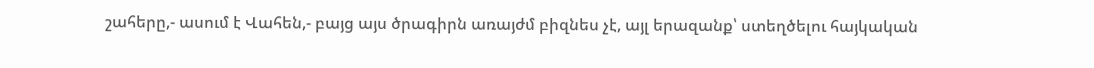շահերը,- ասում է Վահեն,- բայց այս ծրագիրն առայժմ բիզնես չէ, այլ երազանք՝ ստեղծելու հայկական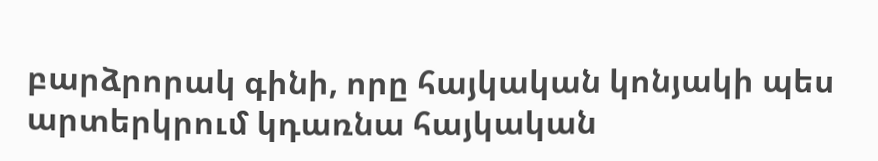բարձրորակ գինի, որը հայկական կոնյակի պես արտերկրում կդառնա հայկական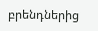բրենդներից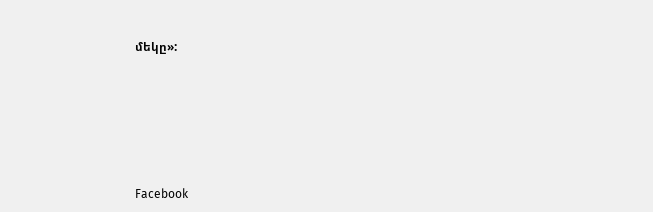մեկը»:






Facebook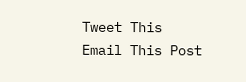Tweet This
Email This Post